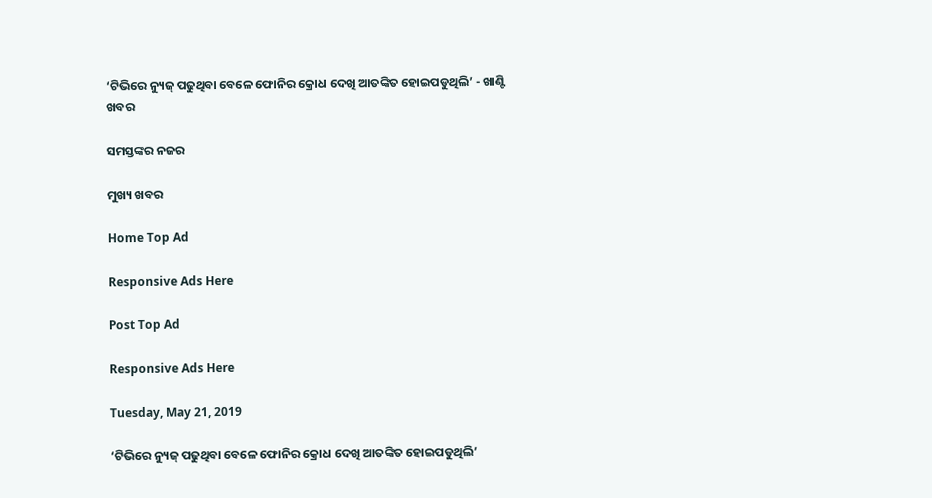‘ଟିଭିରେ ନ୍ୟୁଜ୍ ପଢୁଥିବା ବେଳେ ଫୋନିର କ୍ରୋଧ ଦେଖି ଆତଙ୍କିତ ହୋଇପଡୁଥିଲି’ - ଖାଣ୍ଟି ଖବର

ସମସ୍ତଙ୍କର ନଜର

ମୁଖ୍ୟ ଖବର

Home Top Ad

Responsive Ads Here

Post Top Ad

Responsive Ads Here

Tuesday, May 21, 2019

‘ଟିଭିରେ ନ୍ୟୁଜ୍ ପଢୁଥିବା ବେଳେ ଫୋନିର କ୍ରୋଧ ଦେଖି ଆତଙ୍କିତ ହୋଇପଡୁଥିଲି’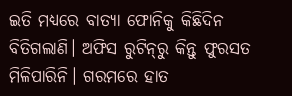ଇତି ମଧ୍ୟରେ ବାତ୍ୟା ଫୋନିକୁ କିଛିଦିନ ବିତିଗଲାଣି। ଅଫିସ ରୁଟିନ୍‌ରୁ କିନ୍ତୁ ଫୁରସତ ମିଳିପାରିନି। ଗରମରେ ହାତ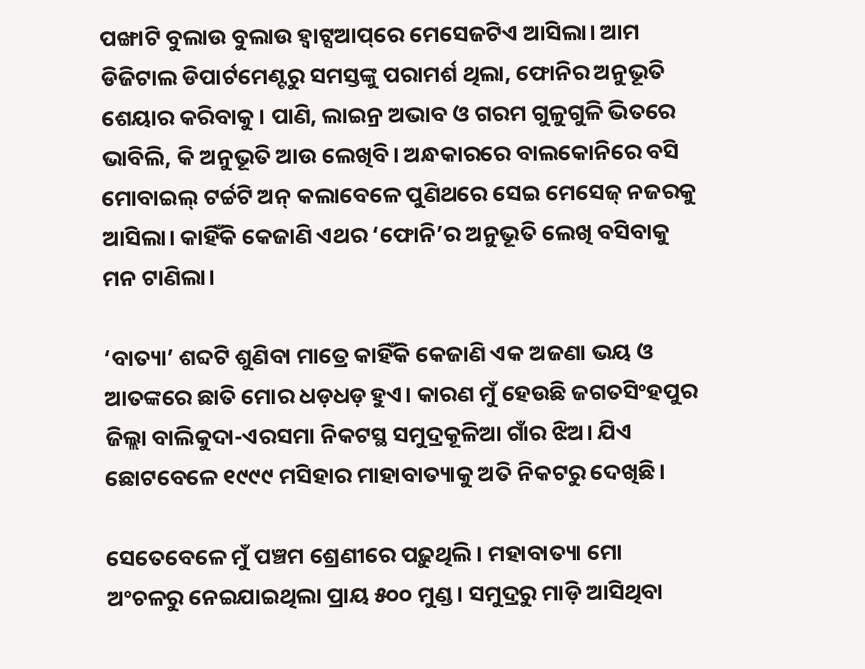ପଙ୍ଖାଟି ବୁଲାଉ ବୁଲାଉ ହ୍ୱାଟ୍ସଆପ୍‌ରେ ମେସେଜଟିଏ ଆସିଲା। ଆମ ଡିଜିଟାଲ ଡିପାର୍ଟମେଣ୍ଟରୁ ସମସ୍ତଙ୍କୁ ପରାମର୍ଶ ଥିଲା, ଫୋନିର ଅନୁଭୂତି ଶେୟାର କରିବାକୁ। ପାଣି, ଲାଇନ୍ର ଅଭାବ ଓ ଗରମ ଗୁଳୁଗୁଳି ଭିତରେ ଭାବିଲି, କି ଅନୁଭୂତି ଆଉ ଲେଖିବି। ଅନ୍ଧକାରରେ ବାଲକୋନିରେ ବସି ମୋବାଇଲ୍ ଟର୍ଚ୍ଚଟି ଅନ୍ କଲାବେଳେ ପୁଣିଥରେ ସେଇ ମେସେଜ୍ ନଜରକୁ ଆସିଲା। କାହିଁକି କେଜାଣି ଏଥର ‘ଫୋନି’ର ଅନୁଭୂତି ଲେଖି ବସିବାକୁ ମନ ଟାଣିଲା।

‘ବାତ୍ୟା’ ଶବ୍ଦଟି ଶୁଣିବା ମାତ୍ରେ କାହିଁକି କେଜାଣି ଏକ ଅଜଣା ଭୟ ଓ ଆତଙ୍କରେ ଛାତି ମୋର ଧଡ଼ଧଡ଼ ହୁଏ। କାରଣ ମୁଁ ହେଉଛି ଜଗତସିଂହପୁର ଜିଲ୍ଲା ବାଲିକୁଦା-ଏରସମା ନିକଟସ୍ଥ ସମୁଦ୍ରକୂଳିଆ ଗାଁର ଝିଅ। ଯିଏ ଛୋଟବେଳେ ୧୯୯୯ ମସିହାର ମାହାବାତ୍ୟାକୁ ଅତି ନିକଟରୁ ଦେଖିଛି।

ସେତେବେଳେ ମୁଁ ପଞ୍ଚମ ଶ୍ରେଣୀରେ ପଢ଼ୁଥିଲି। ମହାବାତ୍ୟା ମୋ ଅଂଚଳରୁ ନେଇଯାଇଥିଲା ପ୍ରାୟ ୫୦୦ ମୁଣ୍ଡ। ସମୁଦ୍ରରୁ ମାଡ଼ି ଆସିଥିବା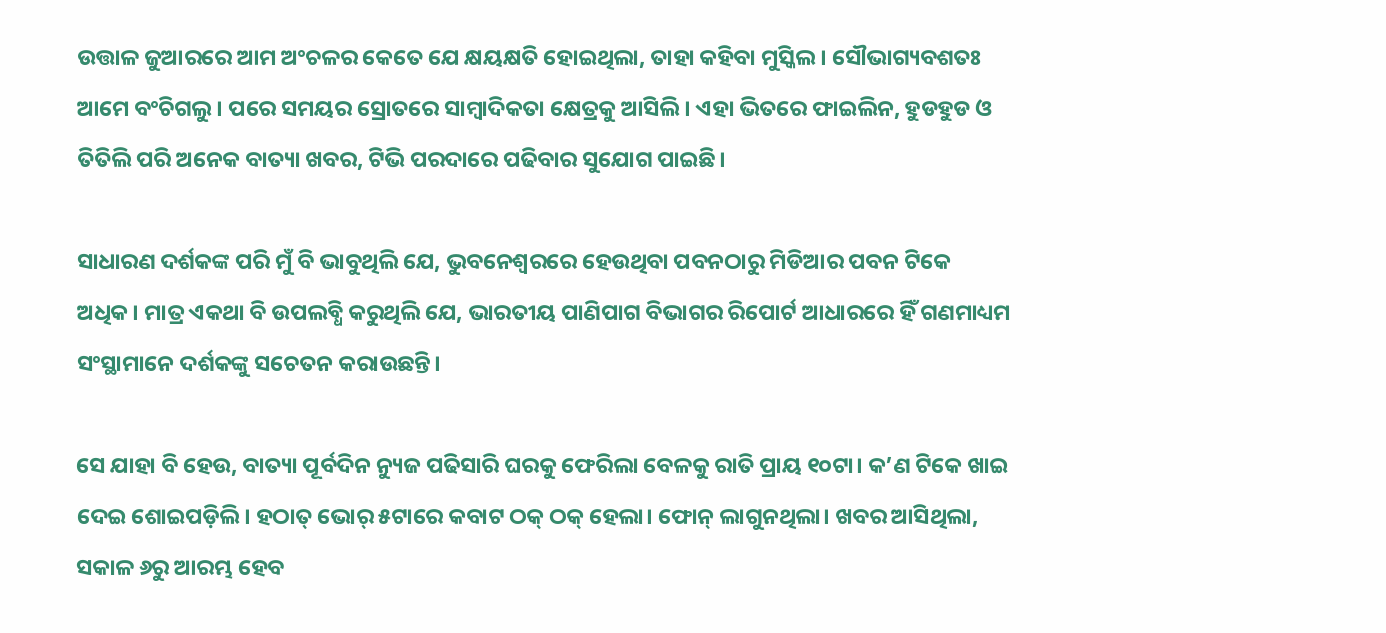ଉତ୍ତାଳ ଜୁଆରରେ ଆମ ଅଂଚଳର କେତେ ଯେ କ୍ଷୟକ୍ଷତି ହୋଇଥିଲା, ତାହା କହିବା ମୁସ୍କିଲ। ସୌଭାଗ୍ୟବଶତଃ ଆମେ ବଂଚିଗଲୁ। ପରେ ସମୟର ସ୍ରୋତରେ ସାମ୍ୱାଦିକତା କ୍ଷେତ୍ରକୁ ଆସିଲି। ଏହା ଭିତରେ ଫାଇଲିନ, ହୁଡହୁଡ ଓ ତିତିଲି ପରି ଅନେକ ବାତ୍ୟା ଖବର, ଟିଭି ପରଦାରେ ପଢିବାର ସୁଯୋଗ ପାଇଛି।

ସାଧାରଣ ଦର୍ଶକଙ୍କ ପରି ମୁଁ ବି ଭାବୁଥିଲି ଯେ, ଭୁବନେଶ୍ୱରରେ ହେଉଥିବା ପବନଠାରୁ ମିଡିଆର ପବନ ଟିକେ ଅଧିକ। ମାତ୍ର ଏକଥା ବି ଉପଲବ୍ଧି କରୁଥିଲି ଯେ, ଭାରତୀୟ ପାଣିପାଗ ବିଭାଗର ରିପୋର୍ଟ ଆଧାରରେ ହିଁ ଗଣମାଧ୍ୟମ ସଂସ୍ଥାମାନେ ଦର୍ଶକଙ୍କୁ ସଚେତନ କରାଉଛନ୍ତି।

ସେ ଯାହା ବି ହେଉ, ବାତ୍ୟା ପୂର୍ବଦିନ ନ୍ୟୁଜ ପଢିସାରି ଘରକୁ ଫେରିଲା ବେଳକୁ ରାତି ପ୍ରାୟ ୧୦ଟା। କ’ଣ ଟିକେ ଖାଇ ଦେଇ ଶୋଇପଡ଼ିଲି। ହଠାତ୍ ଭୋର୍ ୫ଟାରେ କବାଟ ଠକ୍ ଠକ୍ ହେଲା। ଫୋନ୍ ଲାଗୁନଥିଲା। ଖବର ଆସିଥିଲା, ସକାଳ ୬ରୁ ଆରମ୍ଭ ହେବ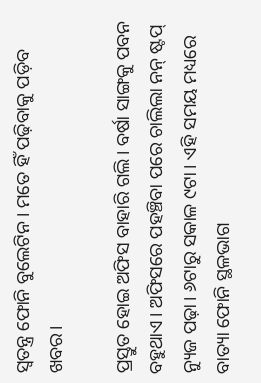ସ୍ୱତନ୍ତ୍ର ଫୋନି ବୁଲେଟିନ। ମତେ ହିଁ ପଢ଼ିବାକୁ ପଡ଼ିବ ଖବର।

ପ୍ରସ୍ତୁତ ହୋଇ ଅଫିସ ବାହାରି ଗଲି। ବର୍ଷା ସାଙ୍ଗକୁ ପବନ ବହୁଥାଏ। ଅଫିସରେ ପହଞ୍ଚିବା ପରେ ଚାଲିଲା ନନ୍ ଷ୍ଟପ୍ ନ୍ୟୁଜ ପଢ଼ା। ୬ଟାରୁ ସକାଳ ୯ଟା। ଏହି ସମୟ ମଧ୍ୟରେ ବାତ୍ୟା ଫୋନି ସ୍ଥଳଭାଗ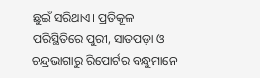ଛୁଇଁ ସରିଥାଏ। ପ୍ରତିକୂଳ ପରିସ୍ଥିତିରେ ପୁରୀ, ସାତପଡ଼ା ଓ ଚନ୍ଦ୍ରଭାଗାରୁ ରିପୋର୍ଟର ବନ୍ଧୁମାନେ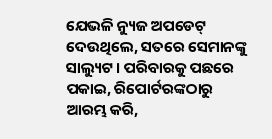ଯେଭଳି ନ୍ୟୁଜ ଅପଡେଟ୍ ଦେଉଥିଲେ, ସତରେ ସେମାନଙ୍କୁ ସାଲ୍ୟୁଟ। ପରିବାରକୁ ପଛରେ ପକାଇ, ରିପୋର୍ଟରଙ୍କଠାରୁ ଆରମ୍ଭ କରି,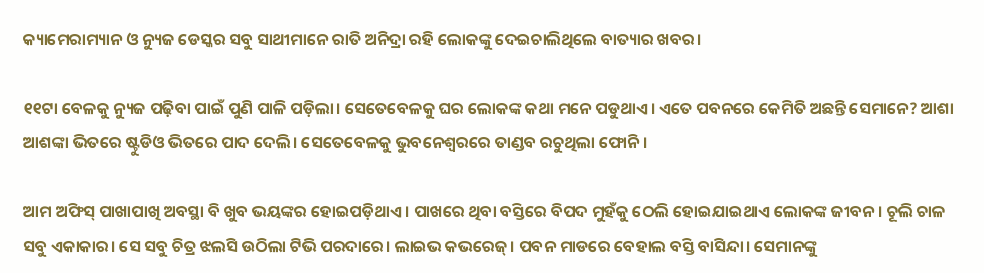କ୍ୟାମେରାମ୍ୟାନ ଓ ନ୍ୟୁଜ ଡେସ୍କର ସବୁ ସାଥୀମାନେ ରାତି ଅନିଦ୍ରା ରହି ଲୋକଙ୍କୁ ଦେଇଚାଲିଥିଲେ ବାତ୍ୟାର ଖବର।

୧୧ଟା ବେଳକୁ ନ୍ୟୁଜ ପଢ଼ିବା ପାଇଁ ପୁଣି ପାଳି ପଡ଼ିଲା। ସେତେବେଳକୁ ଘର ଲୋକଙ୍କ କଥା ମନେ ପଡୁଥାଏ। ଏତେ ପବନରେ କେମିତି ଅଛନ୍ତି ସେମାନେ? ଆଶା ଆଶଙ୍କା ଭିତରେ ଷ୍ଟୁଡିଓ ଭିତରେ ପାଦ ଦେଲି। ସେତେବେଳକୁ ଭୁବନେଶ୍ୱରରେ ତାଣ୍ଡବ ରଚୁଥିଲା ଫୋନି।

ଆମ ଅଫିସ୍ ପାଖାପାଖି ଅବସ୍ଥା ବି ଖୁବ ଭୟଙ୍କର ହୋଇପଡ଼ିଥାଏ। ପାଖରେ ଥିବା ବସ୍ତିରେ ବିପଦ ମୁହଁକୁ ଠେଲି ହୋଇଯାଇଥାଏ ଲୋକଙ୍କ ଜୀବନ। ଚୂଲି ଚାଳ ସବୁ ଏକାକାର। ସେ ସବୁ ଚିତ୍ର ଝଲସି ଉଠିଲା ଟିଭି ପରଦାରେ। ଲାଇଭ କଭରେଜ୍। ପବନ ମାଡରେ ବେହାଲ ବସ୍ତି ବାସିନ୍ଦା। ସେମାନଙ୍କୁ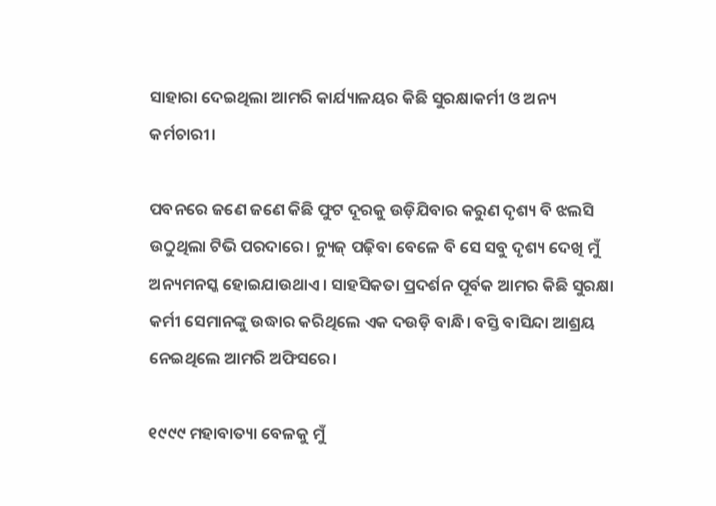ସାହାରା ଦେଇଥିଲା ଆମରି କାର୍ଯ୍ୟାଳୟର କିଛି ସୁରକ୍ଷାକର୍ମୀ ଓ ଅନ୍ୟ କର୍ମଚାରୀ।

ପବନରେ ଜଣେ ଜଣେ କିଛି ଫୁଟ ଦୂରକୁ ଉଡ଼ିଯିବାର କରୁଣ ଦୃଶ୍ୟ ବି ଝଲସି ଉଠୁଥିଲା ଟିଭି ପରଦାରେ। ନ୍ୟୁଜ୍ ପଢ଼ିବା ବେଳେ ବି ସେ ସବୁ ଦୃଶ୍ୟ ଦେଖି ମୁଁ ଅନ୍ୟମନସ୍କ ହୋଇଯାଉଥାଏ। ସାହସିକତା ପ୍ରଦର୍ଶନ ପୂର୍ବକ ଆମର କିଛି ସୁରକ୍ଷା କର୍ମୀ ସେମାନଙ୍କୁ ଉଦ୍ଧାର କରିଥିଲେ ଏକ ଦଉଡ଼ି ବାନ୍ଧି। ବସ୍ତି ବାସିନ୍ଦା ଆଶ୍ରୟ ନେଇଥିଲେ ଆମରି ଅଫିସରେ।

୧୯୯୯ ମହାବାତ୍ୟା ବେଳକୁ ମୁଁ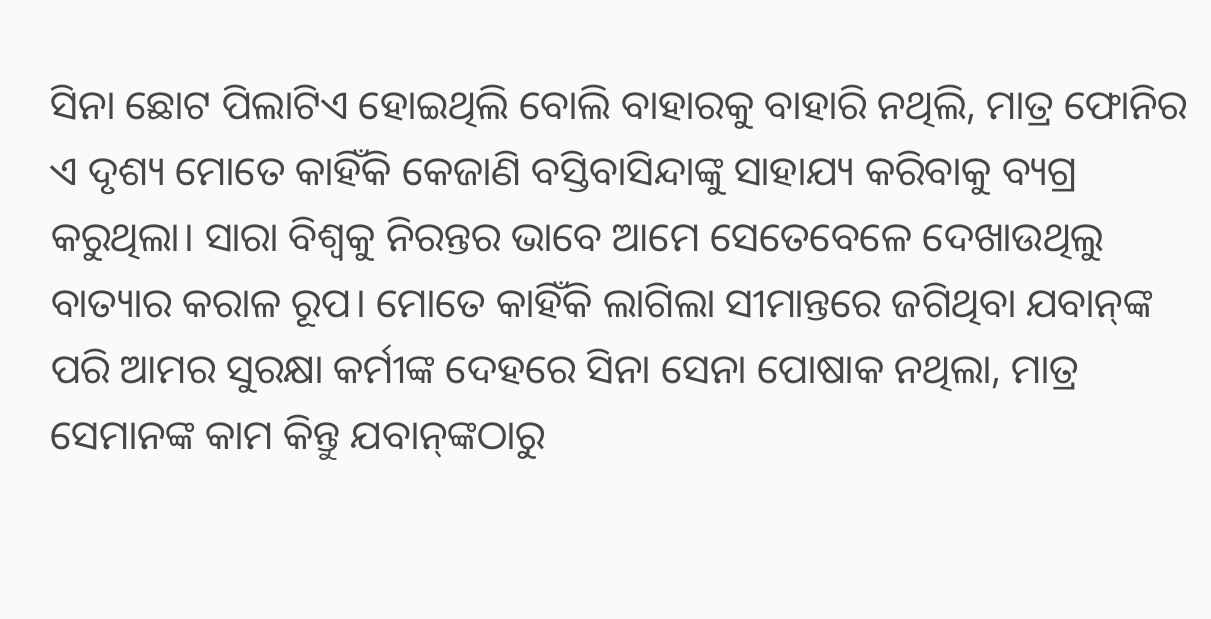ସିନା ଛୋଟ ପିଲାଟିଏ ହୋଇଥିଲି ବୋଲି ବାହାରକୁ ବାହାରି ନଥିଲି, ମାତ୍ର ଫୋନିର ଏ ଦୃଶ୍ୟ ମୋତେ କାହିଁକି କେଜାଣି ବସ୍ତିବାସିନ୍ଦାଙ୍କୁ ସାହାଯ୍ୟ କରିବାକୁ ବ୍ୟଗ୍ର କରୁଥିଲା। ସାରା ବିଶ୍ୱକୁ ନିରନ୍ତର ଭାବେ ଆମେ ସେତେବେଳେ ଦେଖାଉଥିଲୁ ବାତ୍ୟାର କରାଳ ରୂପ। ମୋତେ କାହିଁକି ଲାଗିଲା ସୀମାନ୍ତରେ ଜଗିଥିବା ଯବାନ୍‌ଙ୍କ ପରି ଆମର ସୁରକ୍ଷା କର୍ମୀଙ୍କ ଦେହରେ ସିନା ସେନା ପୋଷାକ ନଥିଲା, ମାତ୍ର ସେମାନଙ୍କ କାମ କିନ୍ତୁ ଯବାନ୍‌ଙ୍କଠାରୁ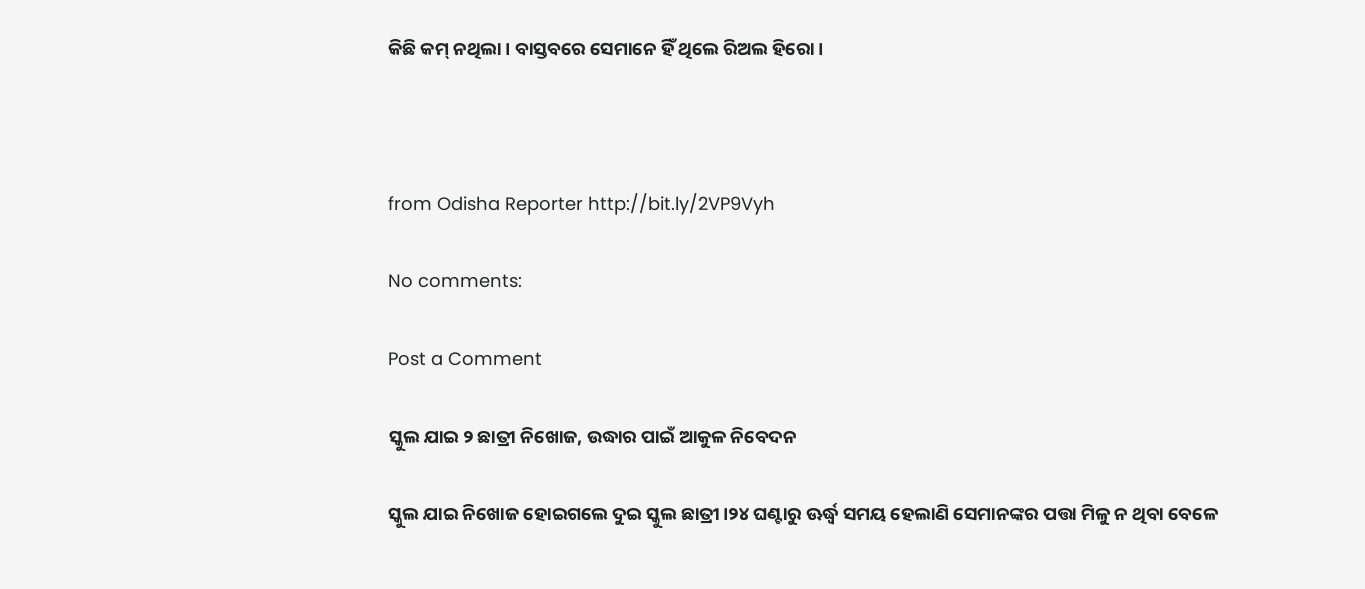କିଛି କମ୍‌ ନଥିଲା। ବାସ୍ତବରେ ସେମାନେ ହିଁ ଥିଲେ ରିଅଲ ହିରୋ।



from Odisha Reporter http://bit.ly/2VP9Vyh

No comments:

Post a Comment

ସ୍କୁଲ ଯାଇ ୨ ଛାତ୍ରୀ ନିଖୋଜ, ଉଦ୍ଧାର ପାଇଁ ଆକୁଳ ନିବେଦନ

ସ୍କୁଲ ଯାଇ ନିଖୋଜ ହୋଇଗଲେ ଦୁଇ ସ୍କୁଲ ଛାତ୍ରୀ।୨୪ ଘଣ୍ଟାରୁ ଊର୍ଦ୍ଧ୍ୱ ସମୟ ହେଲାଣି ସେମାନଙ୍କର ପତ୍ତା ମିଳୁ ନ ଥିବା ବେଳେ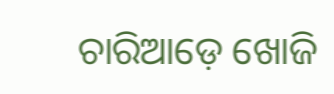ଚାରିଆଡ଼େ ଖୋଜି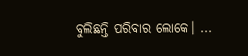ବୁଲିଛନ୍ତି ପରିବାର ଲୋକେ। ...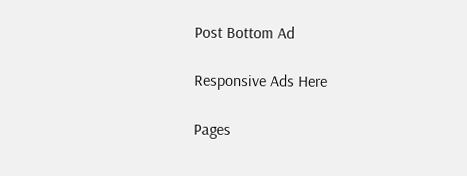Post Bottom Ad

Responsive Ads Here

Pages